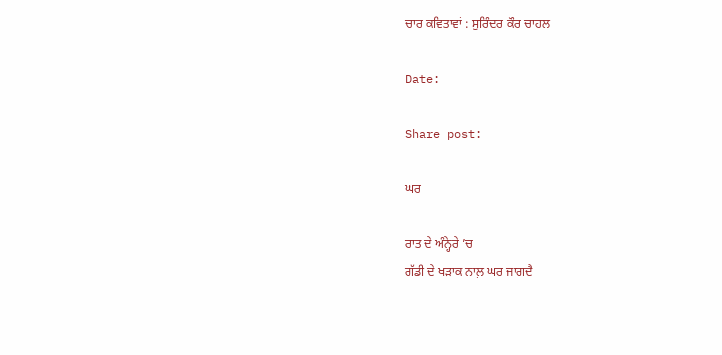ਚਾਰ ਕਵਿਤਾਵਾਂ : ਸੁਰਿੰਦਰ ਕੌਰ ਚਾਹਲ

Date:

Share post:

ਘਰ

ਰਾਤ ਦੇ ਅੰਨ੍ਹੇਰੇ ’ਚ
ਗੱਡੀ ਦੇ ਖੜਾਕ ਨਾਲ਼ ਘਰ ਜਾਗਦੈ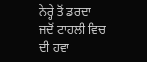ਨੇਰ੍ਹੇ ਤੋਂ ਡਰਦਾ
ਜਦੋਂ ਟਾਹਲੀ ਵਿਚ ਦੀ ਹਵਾ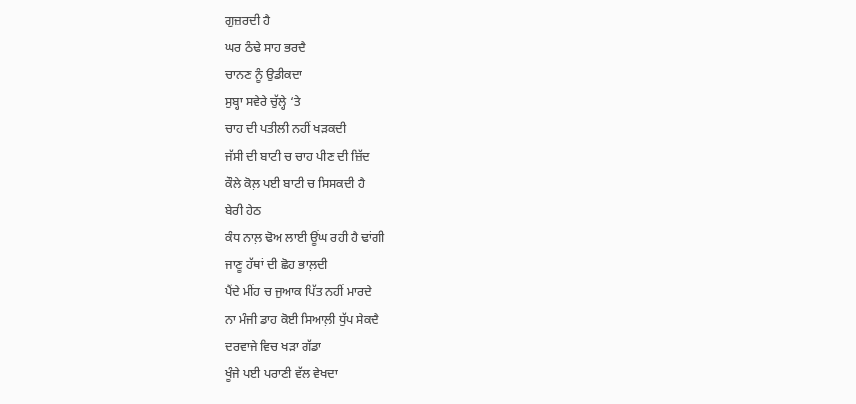ਗੁਜ਼ਰਦੀ ਹੈ
ਘਰ ਠੰਢੇ ਸਾਹ ਭਰਦੈ
ਚਾਨਣ ਨੂੰ ਉਡੀਕਦਾ
ਸੁਬ੍ਹਾ ਸਵੇਰੇ ਚੁੱਲ੍ਹੇ ‘ਤੇ
ਚਾਹ ਦੀ ਪਤੀਲੀ ਨਹੀਂ ਖੜਕਦੀ
ਜੱਸੀ ਦੀ ਬਾਟੀ ਚ ਚਾਹ ਪੀਣ ਦੀ ਜ਼ਿੱਦ
ਕੌਲੇ ਕੋਲ਼ ਪਈ ਬਾਟੀ ਚ ਸਿਸਕਦੀ ਹੈ
ਬੇਰੀ ਹੇਠ
ਕੰਧ ਨਾਲ਼ ਢੋਅ ਲਾਈ ਊਂਘ ਰਹੀ ਹੈ ਢਾਂਗੀ
ਜਾਣੂ ਹੱਥਾਂ ਦੀ ਛੋਹ ਭਾਲ਼ਦੀ
ਪੈਂਦੇ ਮੀਂਹ ਚ ਜੁਆਕ ਪਿੱਤ ਨਹੀਂ ਮਾਰਦੇ
ਨਾ ਮੰਜੀ ਡਾਹ ਕੋਈ ਸਿਆਲ਼ੀ ਧੁੱਪ ਸੇਕਦੈ
ਦਰਵਾਜੇ ਵਿਚ ਖੜਾ ਗੱਡਾ
ਖੂੰਜੇ ਪਈ ਪਰਾਣੀ ਵੱਲ ਵੇਖਦਾ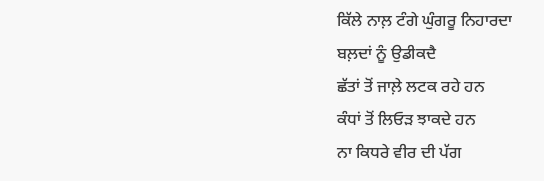ਕਿੱਲੇ ਨਾਲ਼ ਟੰਗੇ ਘੁੰਗਰੂ ਨਿਹਾਰਦਾ
ਬਲ਼ਦਾਂ ਨੂੰ ਉਡੀਕਦੈ
ਛੱਤਾਂ ਤੋਂ ਜਾਲ਼ੇ ਲਟਕ ਰਹੇ ਹਨ
ਕੰਧਾਂ ਤੋਂ ਲਿਓੜ ਝਾਕਦੇ ਹਨ
ਨਾ ਕਿਧਰੇ ਵੀਰ ਦੀ ਪੱਗ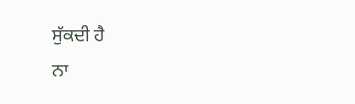ਸੁੱਕਦੀ ਹੈ
ਨਾ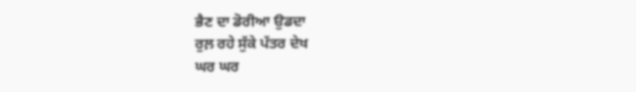ਭੈਣ ਦਾ ਡੋਰੀਆ ਉਡਦਾ
ਰੁਲ਼ ਰਹੇ ਸੁੱਕੇ ਪੱਤਰ ਦੇਖ
ਘਰ ਘਰ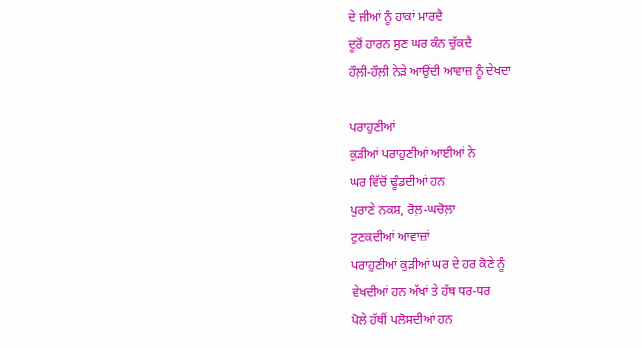ਦੇ ਜੀਆਂ ਨੂੰ ਹਾਕਾਂ ਮਾਰਦੈ
ਦੂਰੋਂ ਹਾਰਨ ਸੁਣ ਘਰ ਕੰਨ ਚੁੱਕਦੈ
ਹੌਲ਼ੀ-ਹੌਲ਼ੀ ਨੇੜੇ ਆਉਂਦੀ ਆਵਾਜ਼ ਨੂੰ ਦੇਖਦਾ

ਪਰਾਹੁਣੀਆਂ
ਕੁੜੀਆਂ ਪਰਾਹੁਣੀਆਂ ਆਈਆਂ ਨੇ
ਘਰ ਵਿੱਚੋਂ ਢੂੰਡਦੀਆਂ ਹਨ
ਪੁਰਾਣੇ ਨਕਸ਼, ਰੋਲ਼-ਘਚੋਲ਼ਾ
ਟੁਣਕਦੀਆਂ ਆਵਾਜ਼ਾਂ
ਪਰਾਹੁਣੀਆਂ ਕੁੜੀਆਂ ਘਰ ਦੇ ਹਰ ਕੋਣੇ ਨੂੰ
ਵੇਖਦੀਆਂ ਹਨ ਅੱਖਾਂ ਤੇ ਹੱਥ ਧਰ-ਧਰ
ਪੋਲੇ ਹੱਥੀਂ ਪਲੋਸਦੀਆਂ ਹਨ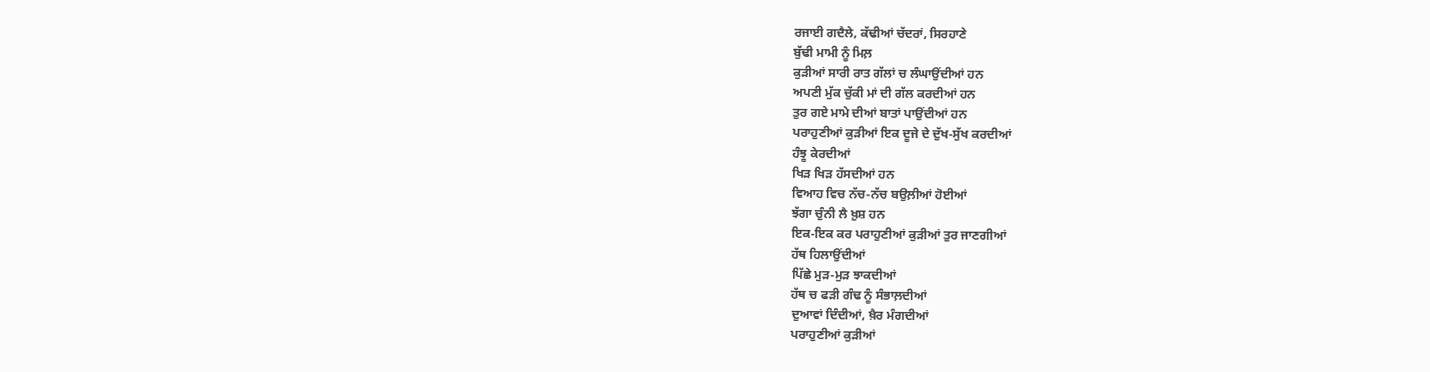ਰਜਾਈ ਗਦੈਲੇ, ਕੱਢੀਆਂ ਚੱਦਰਾਂ, ਸਿਰਹਾਣੇ
ਬੁੱਢੀ ਮਾਮੀ ਨੂੰ ਮਿਲ਼
ਕੁੜੀਆਂ ਸਾਰੀ ਰਾਤ ਗੱਲਾਂ ਚ ਲੰਘਾਉਂਦੀਆਂ ਹਨ
ਅਪਣੀ ਮੁੱਕ ਚੁੱਕੀ ਮਾਂ ਦੀ ਗੱਲ ਕਰਦੀਆਂ ਹਨ
ਤੁਰ ਗਏ ਮਾਮੇ ਦੀਆਂ ਬਾਤਾਂ ਪਾਉਂਦੀਆਂ ਹਨ
ਪਰਾਹੁਣੀਆਂ ਕੁੜੀਆਂ ਇਕ ਦੂਜੇ ਦੇ ਦੁੱਖ-ਸੁੱਖ ਕਰਦੀਆਂ
ਹੰਝੂ ਕੇਰਦੀਆਂ
ਖਿੜ ਖਿੜ ਹੱਸਦੀਆਂ ਹਨ
ਵਿਆਹ ਵਿਚ ਨੱਚ-ਨੱਚ ਬਉਲ਼ੀਆਂ ਹੋਈਆਂ
ਝੱਗਾ ਚੁੰਨੀ ਲੈ ਖ਼ੁਸ਼ ਹਨ
ਇਕ-ਇਕ ਕਰ ਪਰਾਹੁਣੀਆਂ ਕੁੜੀਆਂ ਤੁਰ ਜਾਣਗੀਆਂ
ਹੱਥ ਹਿਲਾਉਂਦੀਆਂ
ਪਿੱਛੇ ਮੁੜ-ਮੁੜ ਝਾਕਦੀਆਂ
ਹੱਥ ਚ ਫੜੀ ਗੰਢ ਨੂੰ ਸੰਭਾਲ਼ਦੀਆਂ
ਦੁਆਵਾਂ ਦਿੰਦੀਆਂ, ਖ਼ੈਰ ਮੰਗਦੀਆਂ
ਪਰਾਹੁਣੀਆਂ ਕੁੜੀਆਂ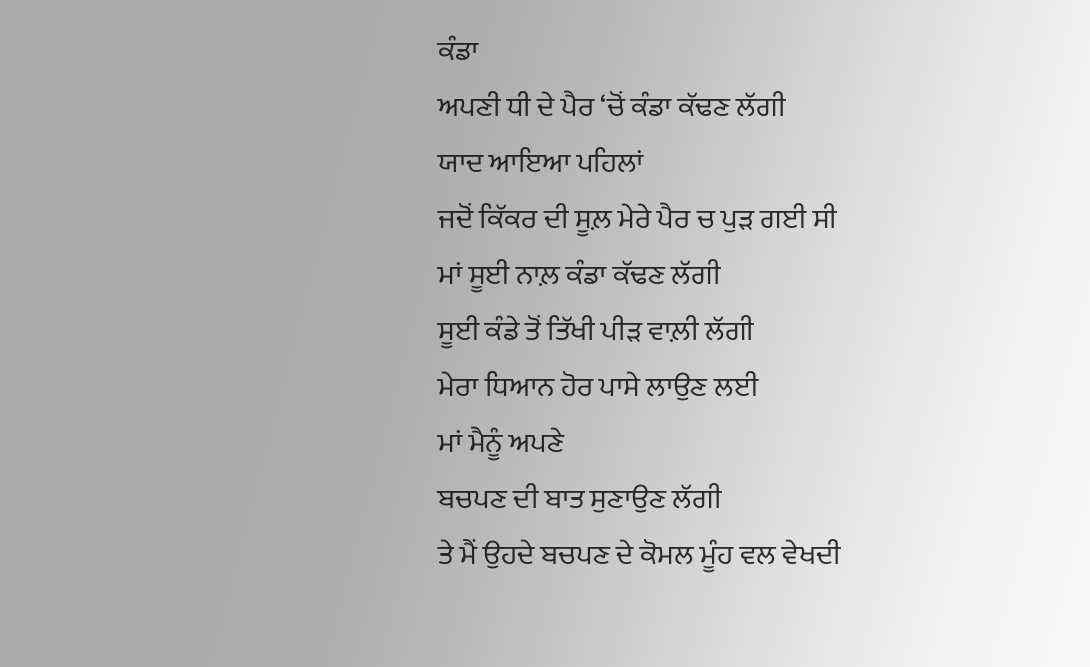ਕੰਡਾ
ਅਪਣੀ ਧੀ ਦੇ ਪੈਰ ‘ਚੋਂ ਕੰਡਾ ਕੱਢਣ ਲੱਗੀ
ਯਾਦ ਆਇਆ ਪਹਿਲਾਂ
ਜਦੋਂ ਕਿੱਕਰ ਦੀ ਸੂਲ਼ ਮੇਰੇ ਪੈਰ ਚ ਪੁੜ ਗਈ ਸੀ
ਮਾਂ ਸੂਈ ਨਾਲ਼ ਕੰਡਾ ਕੱਢਣ ਲੱਗੀ
ਸੂਈ ਕੰਡੇ ਤੋਂ ਤਿੱਖੀ ਪੀੜ ਵਾਲ਼ੀ ਲੱਗੀ
ਮੇਰਾ ਧਿਆਨ ਹੋਰ ਪਾਸੇ ਲਾਉਣ ਲਈ
ਮਾਂ ਮੈਨੂੰ ਅਪਣੇ
ਬਚਪਣ ਦੀ ਬਾਤ ਸੁਣਾਉਣ ਲੱਗੀ
ਤੇ ਮੈਂ ਉਹਦੇ ਬਚਪਣ ਦੇ ਕੋਮਲ ਮੂੰਹ ਵਲ ਵੇਖਦੀ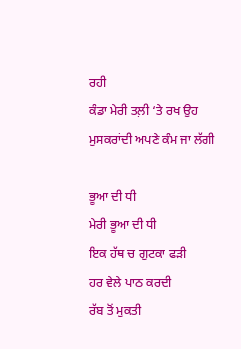ਰਹੀ
ਕੰਡਾ ਮੇਰੀ ਤਲ਼ੀ ‘ਤੇ ਰਖ ਉਹ
ਮੁਸਕਰਾਂਦੀ ਅਪਣੇ ਕੰਮ ਜਾ ਲੱਗੀ

ਭੂਆ ਦੀ ਧੀ
ਮੇਰੀ ਭੂਆ ਦੀ ਧੀ
ਇਕ ਹੱਥ ਚ ਗੁਟਕਾ ਫੜੀ
ਹਰ ਵੇਲੇ ਪਾਠ ਕਰਦੀ
ਰੱਬ ਤੋਂ ਮੁਕਤੀ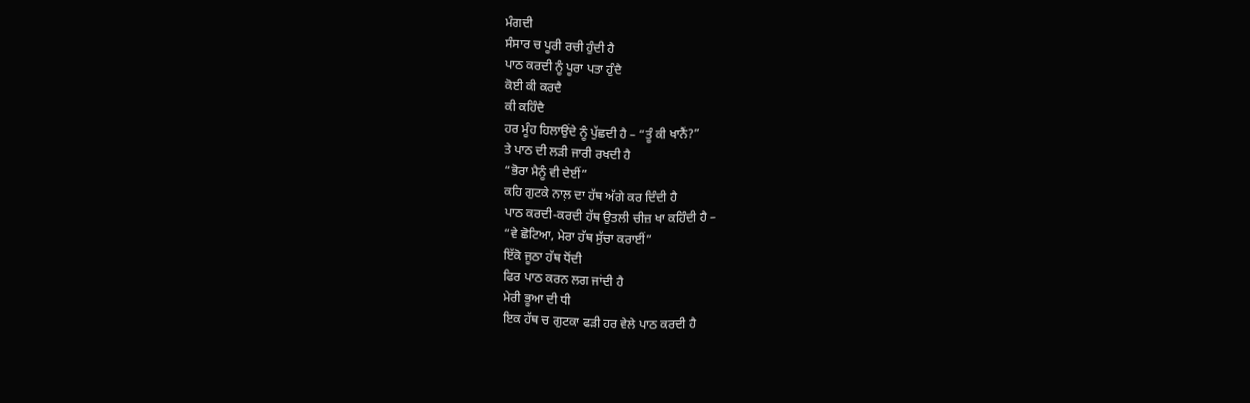ਮੰਗਦੀ
ਸੰਸਾਰ ਚ ਪੂਰੀ ਰਚੀ ਹੁੰਦੀ ਹੈ
ਪਾਠ ਕਰਦੀ ਨੂੰ ਪੂਰਾ ਪਤਾ ਹੁੰਦੈ
ਕੋਈ ਕੀ ਕਰਦੈ
ਕੀ ਕਹਿੰਦੈ
ਹਰ ਮੂੰਹ ਹਿਲਾਉਂਦੇ ਨੂੰ ਪੁੱਛਦੀ ਹੈ – “ਤੂੰ ਕੀ ਖਾਨੈਂ?”
ਤੇ ਪਾਠ ਦੀ ਲੜੀ ਜਾਰੀ ਰਖਦੀ ਹੈ
“ਭੋਰਾ ਮੈਨੂੰ ਵੀ ਦੇਈਂ”
ਕਹਿ ਗੁਟਕੇ ਨਾਲ਼ ਦਾ ਹੱਥ ਅੱਗੇ ਕਰ ਦਿੰਦੀ ਹੈ
ਪਾਠ ਕਰਦੀ-ਕਰਦੀ ਹੱਥ ਉਤਲੀ ਚੀਜ਼ ਖਾ ਕਹਿੰਦੀ ਹੈ –
“ਵੇ ਛੋਟਿਆ, ਮੇਰਾ ਹੱਥ ਸੁੱਚਾ ਕਰਾਈਂ”
ਇੱਕੋ ਜੂਠਾ ਹੱਥ ਧੋਂਦੀ
ਫਿਰ ਪਾਠ ਕਰਨ ਲਗ ਜਾਂਦੀ ਹੈ
ਮੇਰੀ ਭੂਆ ਦੀ ਧੀ
ਇਕ ਹੱਥ ਚ ਗੁਟਕਾ ਫੜੀ ਹਰ ਵੇਲੇ ਪਾਠ ਕਰਦੀ ਹੈ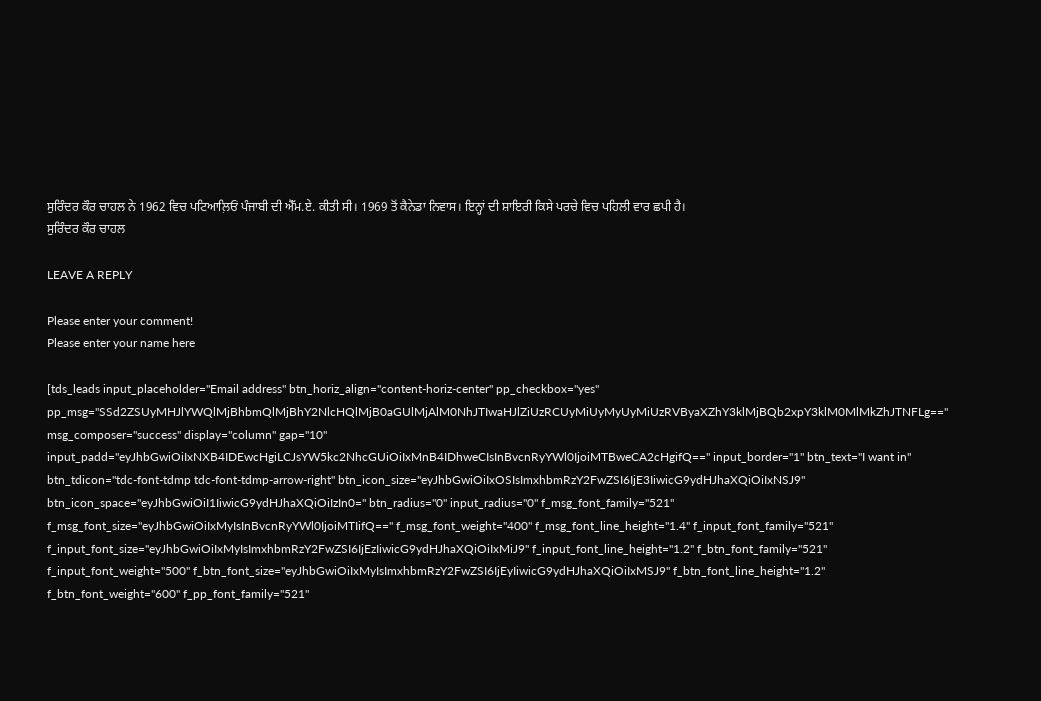ਸੁਰਿੰਦਰ ਕੌਰ ਚਾਹਲ ਨੇ 1962 ਵਿਚ ਪਟਿਆਲ਼ਿਓਂ ਪੰਜਾਬੀ ਦੀ ਐੱਮ.ਏ. ਕੀਤੀ ਸੀ। 1969 ਤੋਂ ਕੈਨੇਡਾ ਨਿਵਾਸ। ਇਨ੍ਹਾਂ ਦੀ ਸ਼ਾਇਰੀ ਕਿਸੇ ਪਰਚੇ ਵਿਚ ਪਹਿਲੀ ਵਾਰ ਛਪੀ ਹੈ।
ਸੁਰਿੰਦਰ ਕੌਰ ਚਾਹਲ

LEAVE A REPLY

Please enter your comment!
Please enter your name here

[tds_leads input_placeholder="Email address" btn_horiz_align="content-horiz-center" pp_checkbox="yes" pp_msg="SSd2ZSUyMHJlYWQlMjBhbmQlMjBhY2NlcHQlMjB0aGUlMjAlM0NhJTIwaHJlZiUzRCUyMiUyMyUyMiUzRVByaXZhY3klMjBQb2xpY3klM0MlMkZhJTNFLg==" msg_composer="success" display="column" gap="10" input_padd="eyJhbGwiOiIxNXB4IDEwcHgiLCJsYW5kc2NhcGUiOiIxMnB4IDhweCIsInBvcnRyYWl0IjoiMTBweCA2cHgifQ==" input_border="1" btn_text="I want in" btn_tdicon="tdc-font-tdmp tdc-font-tdmp-arrow-right" btn_icon_size="eyJhbGwiOiIxOSIsImxhbmRzY2FwZSI6IjE3IiwicG9ydHJhaXQiOiIxNSJ9" btn_icon_space="eyJhbGwiOiI1IiwicG9ydHJhaXQiOiIzIn0=" btn_radius="0" input_radius="0" f_msg_font_family="521" f_msg_font_size="eyJhbGwiOiIxMyIsInBvcnRyYWl0IjoiMTIifQ==" f_msg_font_weight="400" f_msg_font_line_height="1.4" f_input_font_family="521" f_input_font_size="eyJhbGwiOiIxMyIsImxhbmRzY2FwZSI6IjEzIiwicG9ydHJhaXQiOiIxMiJ9" f_input_font_line_height="1.2" f_btn_font_family="521" f_input_font_weight="500" f_btn_font_size="eyJhbGwiOiIxMyIsImxhbmRzY2FwZSI6IjEyIiwicG9ydHJhaXQiOiIxMSJ9" f_btn_font_line_height="1.2" f_btn_font_weight="600" f_pp_font_family="521"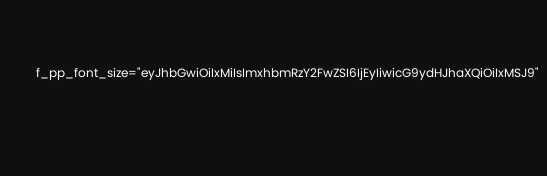f_pp_font_size="eyJhbGwiOiIxMiIsImxhbmRzY2FwZSI6IjEyIiwicG9ydHJhaXQiOiIxMSJ9"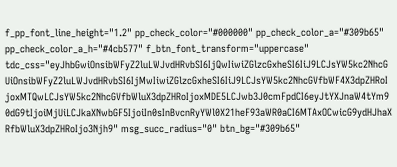f_pp_font_line_height="1.2" pp_check_color="#000000" pp_check_color_a="#309b65" pp_check_color_a_h="#4cb577" f_btn_font_transform="uppercase" tdc_css="eyJhbGwiOnsibWFyZ2luLWJvdHRvbSI6IjQwIiwiZGlzcGxheSI6IiJ9LCJsYW5kc2NhcGUiOnsibWFyZ2luLWJvdHRvbSI6IjMwIiwiZGlzcGxheSI6IiJ9LCJsYW5kc2NhcGVfbWF4X3dpZHRoIjoxMTQwLCJsYW5kc2NhcGVfbWluX3dpZHRoIjoxMDE5LCJwb3J0cmFpdCI6eyJtYXJnaW4tYm90dG9tIjoiMjUiLCJkaXNwbGF5IjoiIn0sInBvcnRyYWl0X21heF93aWR0aCI6MTAxOCwicG9ydHJhaXRfbWluX3dpZHRoIjo3Njh9" msg_succ_radius="0" btn_bg="#309b65"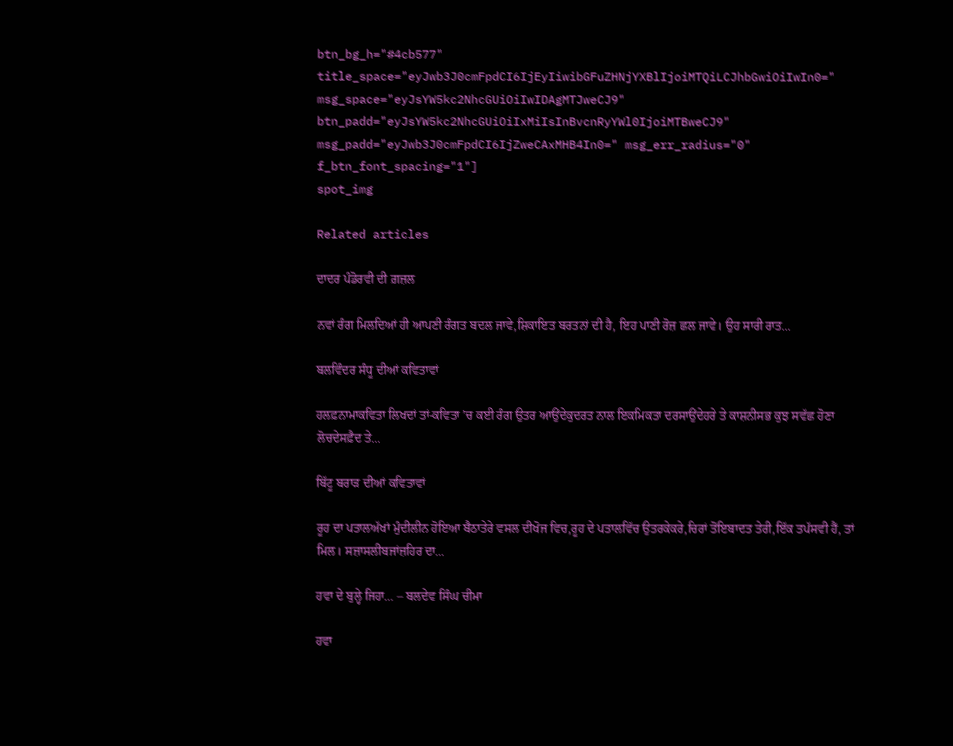btn_bg_h="#4cb577" title_space="eyJwb3J0cmFpdCI6IjEyIiwibGFuZHNjYXBlIjoiMTQiLCJhbGwiOiIwIn0=" msg_space="eyJsYW5kc2NhcGUiOiIwIDAgMTJweCJ9" btn_padd="eyJsYW5kc2NhcGUiOiIxMiIsInBvcnRyYWl0IjoiMTBweCJ9" msg_padd="eyJwb3J0cmFpdCI6IjZweCAxMHB4In0=" msg_err_radius="0" f_btn_font_spacing="1"]
spot_img

Related articles

ਦਾਦਰ ਪੰਡੋਰਵੀ ਦੀ ਗ਼ਜ਼ਲ

ਨਵਾਂ ਰੰਗ ਮਿਲਦਿਆਂ ਹੀ ਆਪਣੀ ਰੰਗਤ ਬਦਲ ਜਾਵੇ,ਸ਼ਿਕਾਇਤ ਬਰਤਨਾਂ ਦੀ ਹੈ, ਇਹ ਪਾਣੀ ਰੋਜ਼ ਛਲ ਜਾਵੇ। ਉਹ ਸਾਰੀ ਰਾਤ...

ਬਲਵਿੰਦਰ ਸੰਧੂ ਦੀਆਂ ਕਵਿਤਾਵਾਂ

ਹਲਫ਼ਨਾਮਾਕਵਿਤਾ ਲਿਖਦਾਂ ਤਾਂ-ਕਵਿਤਾ ’ਚ ਕਈ ਰੰਗ ਉਤਰ ਆਉਂਦੇਕੁਦਰਤ ਨਾਲ ਇਕਮਿਕਤਾ ਦਰਸਾਉਂਦੇਹਰੇ ਤੇ ਕਾਸ਼ਨੀਸਭ ਕੁਝ ਸਵੱਛ ਹੋਣਾ ਲੋਚਦੇਸਫ਼ੈਦ ਤੇ...

ਬਿੱਟੂ ਬਰਾੜ ਦੀਆਂ ਕਵਿਤਾਵਾਂ

ਰੂਹ ਦਾ ਪਤਾਲਅੱਖਾਂ ਮੁੰਦੀਲੀਨ ਹੋਇਆ ਬੈਠਾਤੇਰੇ ਵਸਲ ਦੀਖੋਜ ਵਿਚ,ਰੂਹ ਦੇ ਪਤਾਲਵਿੱਚ ਉਤਰਕੇਕਰੇ,ਚਿਰਾਂ ਤੋਂਇਬਾਦਤ ਤੇਰੀ,ਇੱਕ ਤਪੱਸਵੀ ਹੈਂ, ਤਾਂ ਮਿਲ। ਸਜ਼ਾਸਲੀਬਜਾਂਜ਼ਹਿਰ ਦਾ...

ਹਵਾ ਦੇ ਬੁਲ੍ਹੇ ਜਿਹਾ… – ਬਲਦੇਵ ਸਿੰਘ ਚੀਮਾ

ਹਵਾ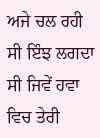ਅਜੇ ਚਲ ਰਹੀ ਸੀ ਇੰਝ ਲਗਦਾ ਸੀ ਜਿਵੇਂ ਹਵਾ ਵਿਚ ਤੇਰੀ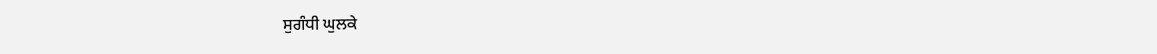ਸੁਗੰਧੀ ਘੁਲਕੇ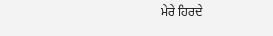ਮੇਰੇ ਹਿਰਦੇ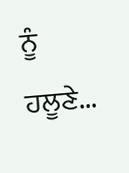ਨੂੰ ਹਲੂਣੇ...